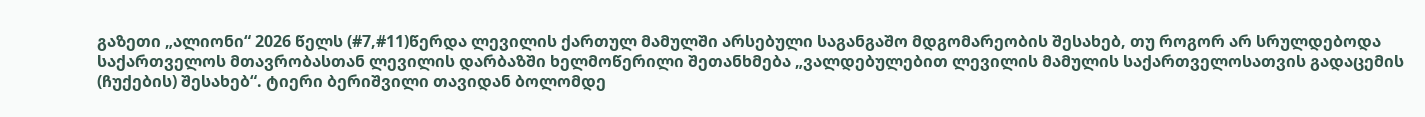გაზეთი „ალიონი“ 2026 წელს (#7,#11)წერდა ლევილის ქართულ მამულში არსებული საგანგაშო მდგომარეობის შესახებ, თუ როგორ არ სრულდებოდა საქართველოს მთავრობასთან ლევილის დარბაზში ხელმოწერილი შეთანხმება „ვალდებულებით ლევილის მამულის საქართველოსათვის გადაცემის (ჩუქების) შესახებ“. ტიერი ბერიშვილი თავიდან ბოლომდე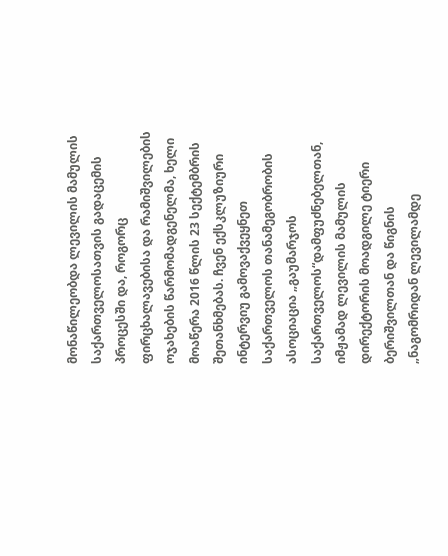მონაწილეობდა ლევილის მამულის საქართველოსათვის გადაცემის პროცესში და, როგორც ფირცხალავებისა და რამიშვილების ოჯახების წარმომადგენელმა, ხელი მოაწერა 2016 წლის 23 სექტემბრის შეთანხმებას. ჩვენ ექსკლუზიური ინტერვიუ გამოვაქვეყნეთ საქართველოს თანამეგობრობის ასოციაცია „გაუმარჯოს საქართველოს“დამფუძნებელთან, იმჟამად ლევილის მამულის დირექტორის მოადგილე ტიერი ბერიშვილთან და წიგნის „ნაგომრიდან ლევილამდე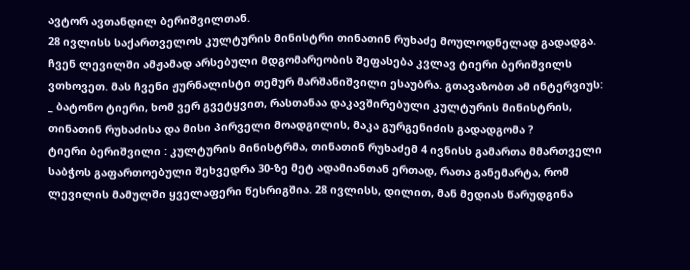ავტორ ავთანდილ ბერიშვილთან.
28 ივლისს საქართველოს კულტურის მინისტრი თინათინ რუხაძე მოულოდნელად გადადგა. ჩვენ ლევილში ამჟამად არსებული მდგომარეობის შეფასება კვლავ ტიერი ბერიშვილს ვთხოვეთ. მას ჩვენი ჟურნალისტი თემურ მარშანიშვილი ესაუბრა. გთავაზობთ ამ ინტერვიუს:
_ ბატონო ტიერი, ხომ ვერ გვეტყვით, რასთანაა დაკავშირებული კულტურის მინისტრის, თინათინ რუხაძისა და მისი პირველი მოადგილის, მაკა გურგენიძის გადადგომა ?
ტიერი ბერიშვილი : კულტურის მინისტრმა, თინათინ რუხაძემ 4 ივნისს გამართა მმართველი საბჭოს გაფართოებული შეხვედრა 30-ზე მეტ ადამიანთან ერთად, რათა განემარტა, რომ ლევილის მამულში ყველაფერი წესრიგშია. 28 ივლისს, დილით, მან მედიას წარუდგინა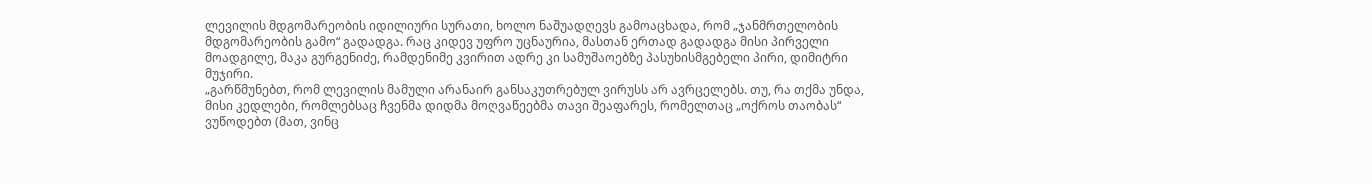ლევილის მდგომარეობის იდილიური სურათი, ხოლო ნაშუადღევს გამოაცხადა, რომ „ჯანმრთელობის მდგომარეობის გამო“ გადადგა. რაც კიდევ უფრო უცნაურია, მასთან ერთად გადადგა მისი პირველი მოადგილე, მაკა გურგენიძე, რამდენიმე კვირით ადრე კი სამუშაოებზე პასუხისმგებელი პირი, დიმიტრი მუჯირი.
„გარწმუნებთ, რომ ლევილის მამული არანაირ განსაკუთრებულ ვირუსს არ ავრცელებს. თუ, რა თქმა უნდა, მისი კედლები, რომლებსაც ჩვენმა დიდმა მოღვაწეებმა თავი შეაფარეს, რომელთაც „ოქროს თაობას“ ვუწოდებთ (მათ, ვინც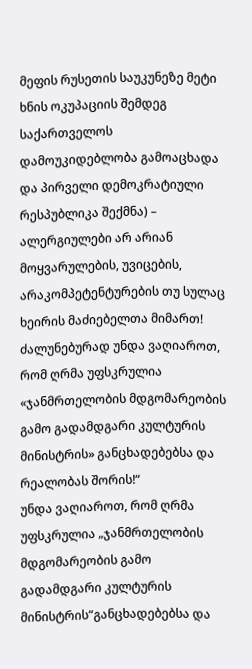მეფის რუსეთის საუკუნეზე მეტი ხნის ოკუპაციის შემდეგ საქართველოს დამოუკიდებლობა გამოაცხადა და პირველი დემოკრატიული რესპუბლიკა შექმნა) – ალერგიულები არ არიან მოყვარულების, უვიცების, არაკომპეტენტურების თუ სულაც ხეირის მაძიებელთა მიმართ!
ძალუნებურად უნდა ვაღიაროთ, რომ ღრმა უფსკრულია «ჯანმრთელობის მდგომარეობის გამო გადამდგარი კულტურის მინისტრის» განცხადებებსა და რეალობას შორის!“
უნდა ვაღიაროთ, რომ ღრმა უფსკრულია „ჯანმრთელობის მდგომარეობის გამო გადამდგარი კულტურის მინისტრის“განცხადებებსა და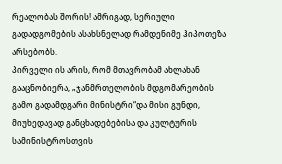რეალობას შორის! ამრიგად, სერიული გადადგომების ასახსნელად რამდენიმე ჰიპოთეზა არსებობს.
პირველი ის არის, რომ მთავრობამ ახლახან გააცნობიერა, „ჯანმრთელობის მდგომარეობის გამო გადამდგარი მინისტრი“და მისი გუნდი, მიუხედავად განცხადებებისა და კულტურის სამინისტროსთვის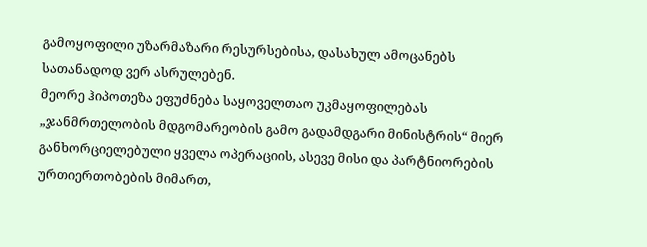გამოყოფილი უზარმაზარი რესურსებისა, დასახულ ამოცანებს სათანადოდ ვერ ასრულებენ.
მეორე ჰიპოთეზა ეფუძნება საყოველთაო უკმაყოფილებას „ჯანმრთელობის მდგომარეობის გამო გადამდგარი მინისტრის“ მიერ განხორციელებული ყველა ოპერაციის, ასევე მისი და პარტნიორების ურთიერთობების მიმართ,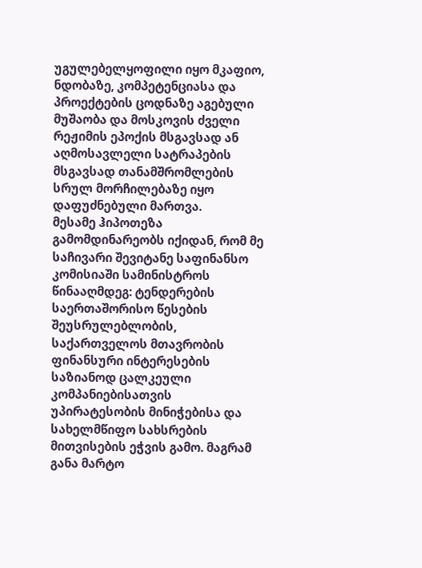უგულებელყოფილი იყო მკაფიო, ნდობაზე, კომპეტენციასა და პროექტების ცოდნაზე აგებული მუშაობა და მოსკოვის ძველი რეჟიმის ეპოქის მსგავსად ან აღმოსავლელი სატრაპების მსგავსად თანამშრომლების სრულ მორჩილებაზე იყო დაფუძნებული მართვა.
მესამე ჰიპოთეზა გამომდინარეობს იქიდან, რომ მე საჩივარი შევიტანე საფინანსო კომისიაში სამინისტროს წინააღმდეგ: ტენდერების საერთაშორისო წესების შეუსრულებლობის, საქართველოს მთავრობის ფინანსური ინტერესების საზიანოდ ცალკეული კომპანიებისათვის უპირატესობის მინიჭებისა და სახელმწიფო სახსრების მითვისების ეჭვის გამო. მაგრამ განა მარტო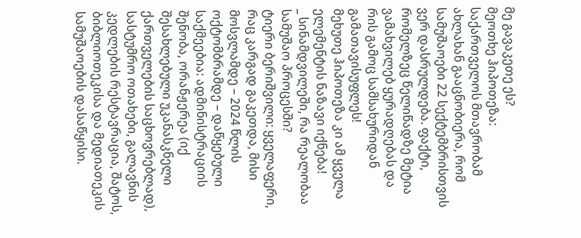მე გავაკეთე ეს?
მეოთხე ჰიპოთეზა: საქართველოს მთავრობამ ახლახან გააცნობიერა, რომ სამუშაოები 22 სექტემბრისთვის ვერ დასრულდება. ფაქტი, რომელზეც წელიწადზე მეტია ვამახვილებ ყურადღებას და რის გამოც სამსახურიდან გამათავისუფლეს!
მეხუთე ჰიპოთეზა კი ამ ყველა ელემენტის ნაზავი იქნება!
_ სინამდვილეში, რა რეალობაა სამუშაო პროცესში?
ტიერი ბერიშვილი: ყველაფერი, რაც კარგად გაკეთდა, მისი მოსვლამდე – 2024 წლის ოქტომბრამდე – დაწყებული საქმეებია: ადმინისტრაციის შენობა, ორანჟერეა (იქ შესახლებული უკანასკნელი ქართველების საცხოვრებლად), სასტუმრო ოთახები, გალავნის კედლების რესტავრაცია, შატოს, ბიბლიოთეკისა და მედიათეკის სამუშაოების დასაწყისი.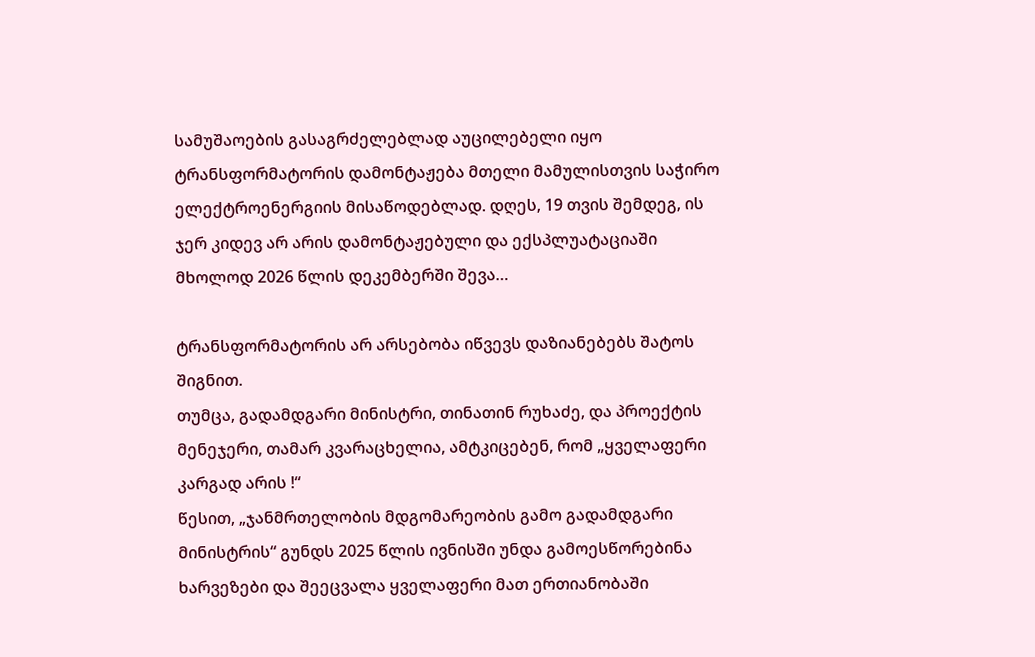სამუშაოების გასაგრძელებლად აუცილებელი იყო ტრანსფორმატორის დამონტაჟება მთელი მამულისთვის საჭირო ელექტროენერგიის მისაწოდებლად. დღეს, 19 თვის შემდეგ, ის ჯერ კიდევ არ არის დამონტაჟებული და ექსპლუატაციაში მხოლოდ 2026 წლის დეკემბერში შევა…

ტრანსფორმატორის არ არსებობა იწვევს დაზიანებებს შატოს შიგნით.
თუმცა, გადამდგარი მინისტრი, თინათინ რუხაძე, და პროექტის მენეჯერი, თამარ კვარაცხელია, ამტკიცებენ, რომ „ყველაფერი კარგად არის !“
წესით, „ჯანმრთელობის მდგომარეობის გამო გადამდგარი მინისტრის“ გუნდს 2025 წლის ივნისში უნდა გამოესწორებინა ხარვეზები და შეეცვალა ყველაფერი მათ ერთიანობაში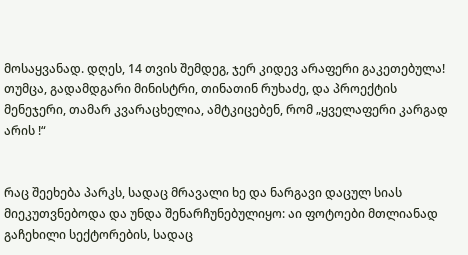მოსაყვანად. დღეს, 14 თვის შემდეგ, ჯერ კიდევ არაფერი გაკეთებულა!
თუმცა, გადამდგარი მინისტრი, თინათინ რუხაძე, და პროექტის მენეჯერი, თამარ კვარაცხელია, ამტკიცებენ, რომ „ყველაფერი კარგად არის !“


რაც შეეხება პარკს, სადაც მრავალი ხე და ნარგავი დაცულ სიას მიეკუთვნებოდა და უნდა შენარჩუნებულიყო: აი ფოტოები მთლიანად გაჩეხილი სექტორების, სადაც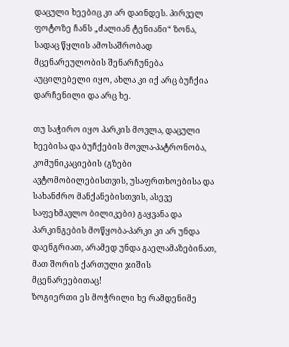დაცული ხეებიც კი არ დაინდეს. პირველ ფოტოზე ჩანს „ძალიან ტენიანი“ ზონა, სადაც წყლის ამოსაშრობად მცენარეულობის შენარჩუნება აუცილებელი იყო, ახლა კი იქ არც ბუჩქია დარჩენილი და არც ხე.

თუ საჭირო იყო პარკის მოვლა, დაცული ხეებისა და ბუჩქების მოვლა-პატრონობა, კომუნიკაციების (გზები ავტომობილებისთვის, უსაფრთხოებისა და სახანძრო მანქანებისთვის, ასევე საფეხმავლო ბილიკები) გაყვანა და პარკინგების მოწყობა-პარკი კი არ უნდა დაენგრიათ, არამედ უნდა გაელამაზებინათ, მათ შორის ქართული ჯიშის მცენარეებითაც!
ზოგიერთი ეს მოჭრილი ხე რამდენიმე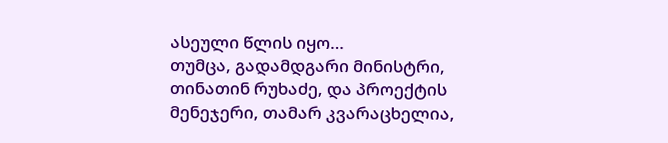ასეული წლის იყო…
თუმცა, გადამდგარი მინისტრი, თინათინ რუხაძე, და პროექტის მენეჯერი, თამარ კვარაცხელია,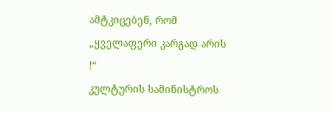ამტკიცებენ, რომ „ყველაფერი კარგად არის !“
კულტურის სამინისტროს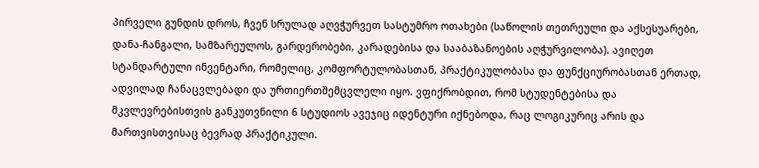პირველი გუნდის დროს, ჩვენ სრულად აღვჭურვეთ სასტუმრო ოთახები (საწოლის თეთრეული და აქსესუარები, დანა-ჩანგალი, სამზარეულოს, გარდერობები, კარადებისა და სააბაზანოების აღჭურვილობა). ავიღეთ სტანდარტული ინვენტარი, რომელიც, კომფორტულობასთან, პრაქტიკულობასა და ფუნქციურობასთან ერთად, ადვილად ჩანაცვლებადი და ურთიერთშემცვლელი იყო. ვფიქრობდით, რომ სტუდენტებისა და მკვლევრებისთვის განკუთვნილი 6 სტუდიოს ავეჯიც იდენტური იქნებოდა, რაც ლოგიკურიც არის და მართვისთვისაც ბევრად პრაქტიკული.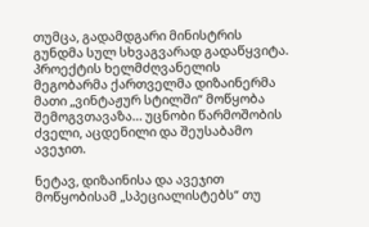თუმცა, გადამდგარი მინისტრის გუნდმა სულ სხვაგვარად გადაწყვიტა. პროექტის ხელმძღვანელის მეგობარმა ქართველმა დიზაინერმა მათი „ვინტაჟურ სტილში“ მოწყობა შემოგვთავაზა… უცნობი წარმოშობის ძველი, აცდენილი და შეუსაბამო ავეჯით.

ნეტავ, დიზაინისა და ავეჯით მოწყობისამ „სპეციალისტებს“ თუ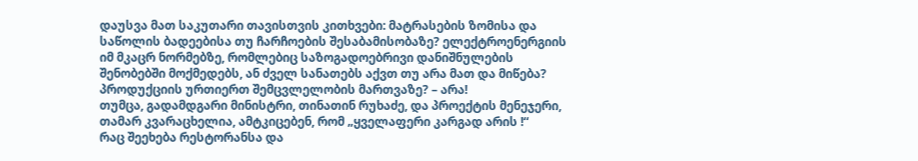დაუსვა მათ საკუთარი თავისთვის კითხვები: მატრასების ზომისა და საწოლის ბადეებისა თუ ჩარჩოების შესაბამისობაზე? ელექტროენერგიის იმ მკაცრ ნორმებზე, რომლებიც საზოგადოებრივი დანიშნულების შენობებში მოქმედებს, ან ძველ სანათებს აქვთ თუ არა მათ და მიწება? პროდუქციის ურთიერთ შემცვლელობის მართვაზე? – არა!
თუმცა, გადამდგარი მინისტრი, თინათინ რუხაძე, და პროექტის მენეჯერი, თამარ კვარაცხელია, ამტკიცებენ, რომ „ყველაფერი კარგად არის !“
რაც შეეხება რესტორანსა და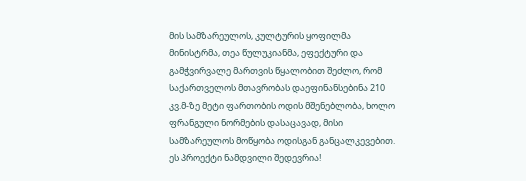მის სამზარეულოს, კულტურის ყოფილმა მინისტრმა, თეა წულუკიანმა, ეფექტური და გამჭვირვალე მართვის წყალობით შეძლო, რომ საქართველოს მთავრობას დაეფინანსებინა 210 კვ.მ-ზე მეტი ფართობის ოდის მშენებლობა, ხოლო ფრანგული ნორმების დასაცავად, მისი სამზარეულოს მოწყობა ოდისგან განცალკევებით. ეს პროექტი ნამდვილი შედევრია!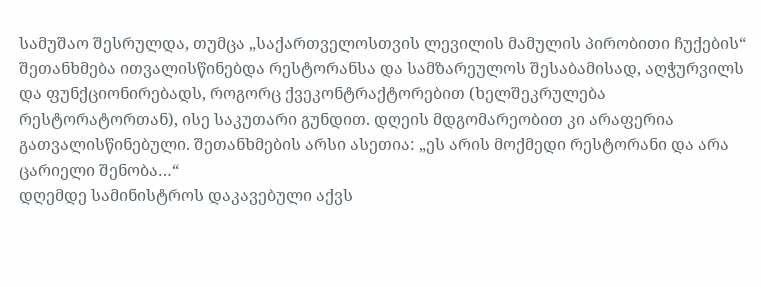სამუშაო შესრულდა, თუმცა „საქართველოსთვის ლევილის მამულის პირობითი ჩუქების“ შეთანხმება ითვალისწინებდა რესტორანსა და სამზარეულოს შესაბამისად, აღჭურვილს და ფუნქციონირებადს, როგორც ქვეკონტრაქტორებით (ხელშეკრულება რესტორატორთან), ისე საკუთარი გუნდით. დღეის მდგომარეობით კი არაფერია გათვალისწინებული. შეთანხმების არსი ასეთია: „ეს არის მოქმედი რესტორანი და არა ცარიელი შენობა…“
დღემდე სამინისტროს დაკავებული აქვს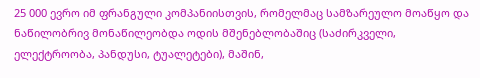25 000 ევრო იმ ფრანგული კომპანიისთვის, რომელმაც სამზარეულო მოაწყო და ნაწილობრივ მონაწილეობდა ოდის მშენებლობაშიც (საძირკველი, ელექტროობა, პანდუსი, ტუალეტები), მაშინ,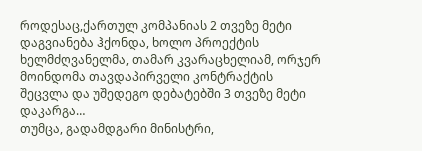როდესაც,ქართულ კომპანიას 2 თვეზე მეტი დაგვიანება ჰქონდა, ხოლო პროექტის ხელმძღვანელმა, თამარ კვარაცხელიამ, ორჯერ მოინდომა თავდაპირველი კონტრაქტის შეცვლა და უშედეგო დებატებში 3 თვეზე მეტი დაკარგა…
თუმცა, გადამდგარი მინისტრი,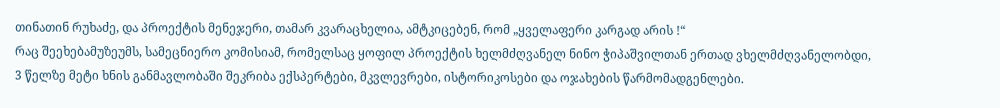თინათინ რუხაძე, და პროექტის მენეჯერი, თამარ კვარაცხელია, ამტკიცებენ, რომ „ყველაფერი კარგად არის !“
რაც შეეხებამუზეუმს, სამეცნიერო კომისიამ, რომელსაც ყოფილ პროექტის ხელმძღვანელ ნინო ჭიპაშვილთან ერთად ვხელმძღვანელობდი, 3 წელზე მეტი ხნის განმავლობაში შეკრიბა ექსპერტები, მკვლევრები, ისტორიკოსები და ოჯახების წარმომადგენლები.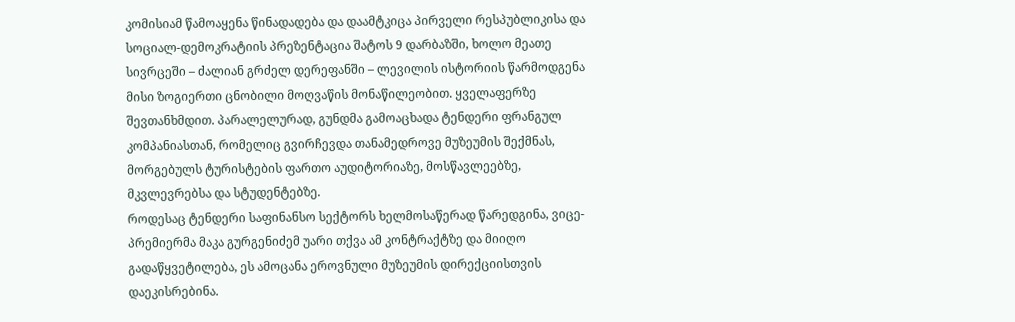კომისიამ წამოაყენა წინადადება და დაამტკიცა პირველი რესპუბლიკისა და სოციალ-დემოკრატიის პრეზენტაცია შატოს 9 დარბაზში, ხოლო მეათე სივრცეში – ძალიან გრძელ დერეფანში – ლევილის ისტორიის წარმოდგენა მისი ზოგიერთი ცნობილი მოღვაწის მონაწილეობით. ყველაფერზე შევთანხმდით. პარალელურად, გუნდმა გამოაცხადა ტენდერი ფრანგულ კომპანიასთან, რომელიც გვირჩევდა თანამედროვე მუზეუმის შექმნას, მორგებულს ტურისტების ფართო აუდიტორიაზე, მოსწავლეებზე, მკვლევრებსა და სტუდენტებზე.
როდესაც ტენდერი საფინანსო სექტორს ხელმოსაწერად წარედგინა, ვიცე-პრემიერმა მაკა გურგენიძემ უარი თქვა ამ კონტრაქტზე და მიიღო გადაწყვეტილება, ეს ამოცანა ეროვნული მუზეუმის დირექციისთვის დაეკისრებინა.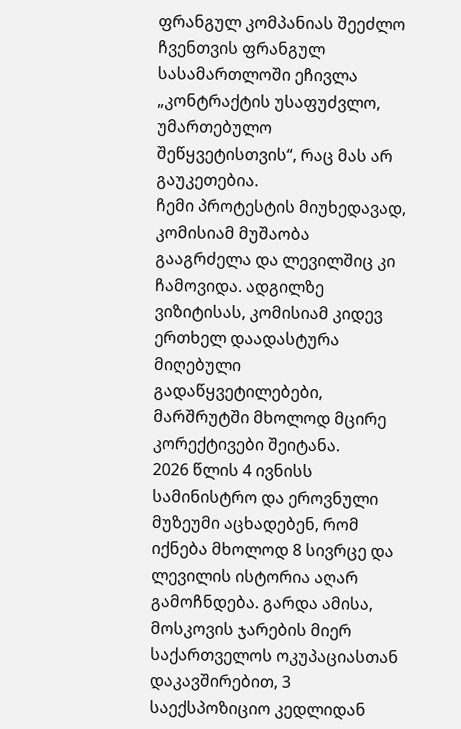ფრანგულ კომპანიას შეეძლო ჩვენთვის ფრანგულ სასამართლოში ეჩივლა „კონტრაქტის უსაფუძვლო, უმართებულო შეწყვეტისთვის“, რაც მას არ გაუკეთებია.
ჩემი პროტესტის მიუხედავად, კომისიამ მუშაობა გააგრძელა და ლევილშიც კი ჩამოვიდა. ადგილზე ვიზიტისას, კომისიამ კიდევ ერთხელ დაადასტურა მიღებული გადაწყვეტილებები, მარშრუტში მხოლოდ მცირე კორექტივები შეიტანა.
2026 წლის 4 ივნისს სამინისტრო და ეროვნული მუზეუმი აცხადებენ, რომ იქნება მხოლოდ 8 სივრცე და ლევილის ისტორია აღარ გამოჩნდება. გარდა ამისა, მოსკოვის ჯარების მიერ საქართველოს ოკუპაციასთან დაკავშირებით, 3 საექსპოზიციო კედლიდან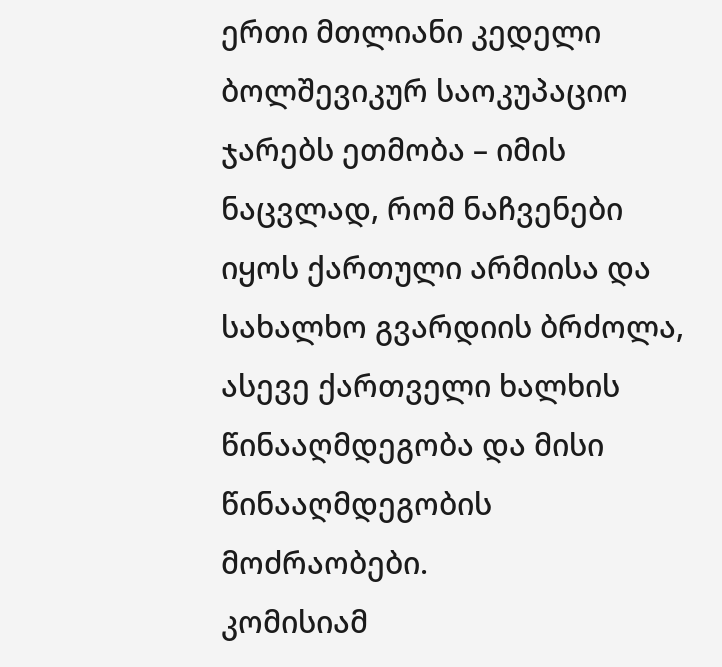ერთი მთლიანი კედელი ბოლშევიკურ საოკუპაციო ჯარებს ეთმობა – იმის ნაცვლად, რომ ნაჩვენები იყოს ქართული არმიისა და სახალხო გვარდიის ბრძოლა, ასევე ქართველი ხალხის წინააღმდეგობა და მისი წინააღმდეგობის მოძრაობები.
კომისიამ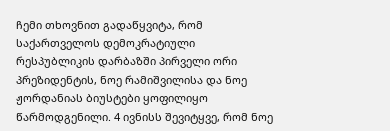ჩემი თხოვნით გადაწყვიტა, რომ საქართველოს დემოკრატიული რესპუბლიკის დარბაზში პირველი ორი პრეზიდენტის, ნოე რამიშვილისა და ნოე ჟორდანიას ბიუსტები ყოფილიყო წარმოდგენილი. 4 ივნისს შევიტყვე, რომ ნოე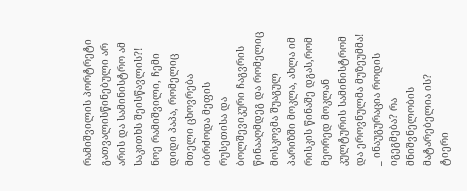რამიშვილის პორტრეტი გათვალისწინებული არ არის და სამინისტრო ამ საკითხს შეისწავლის?!
ნოე რამიშვილი, ჩემი დიდი პაპა, რომელიც მთელი ცხოვრება იბრძოდა მეფის რუსეთისა და ბოლშევიკური ჩაგვრის წინააღმდეგ და რომელიც მოსკოვმა შუაგულ პარიზში მოკლა, ახლა იმ რისკის წინაშე დგას,რომ მეორედ მოკლან კულტურის სამინისტრომ და ეროვნულმა მუზეუმმა!
_ ინაუგურაცია როდის იგეგმება? რა მნიშვნელობის მატარებელია ის?
ტიერი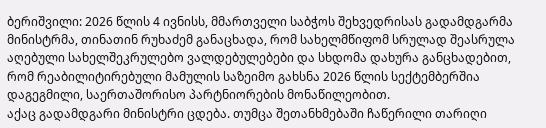ბერიშვილი: 2026 წლის 4 ივნისს, მმართველი საბჭოს შეხვედრისას გადამდგარმა მინისტრმა, თინათინ რუხაძემ განაცხადა, რომ სახელმწიფომ სრულად შეასრულა აღებული სახელშეკრულებო ვალდებულებები და სხდომა დახურა განცხადებით, რომ რეაბილიტირებული მამულის საზეიმო გახსნა 2026 წლის სექტემბერშია დაგეგმილი, საერთაშორისო პარტნიორების მონაწილეობით.
აქაც გადამდგარი მინისტრი ცდება. თუმცა შეთანხმებაში ჩაწერილი თარიღი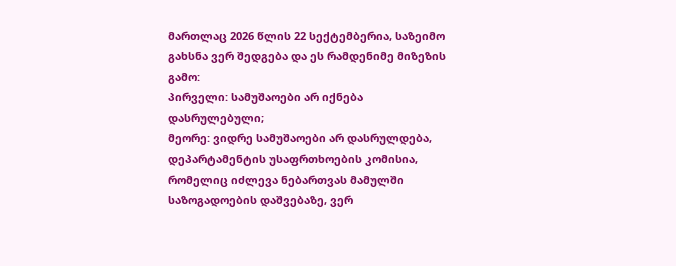მართლაც 2026 წლის 22 სექტემბერია, საზეიმო გახსნა ვერ შედგება და ეს რამდენიმე მიზეზის გამო:
პირველი: სამუშაოები არ იქნება დასრულებული;
მეორე: ვიდრე სამუშაოები არ დასრულდება, დეპარტამენტის უსაფრთხოების კომისია, რომელიც იძლევა ნებართვას მამულში საზოგადოების დაშვებაზე, ვერ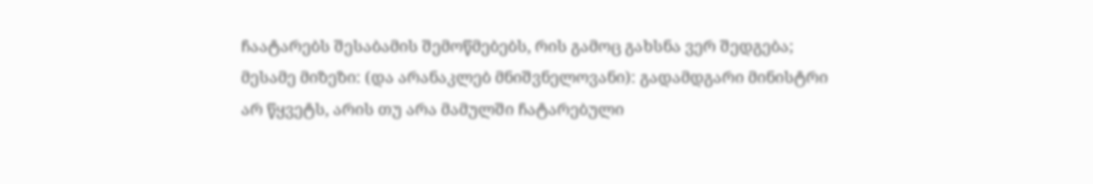ჩაატარებს შესაბამის შემოწმებებს, რის გამოც გახსნა ვერ შედგება;
მესამე მიზეზი: (და არანაკლებ მნიშვნელოვანი): გადამდგარი მინისტრი არ წყვეტს, არის თუ არა მამულში ჩატარებული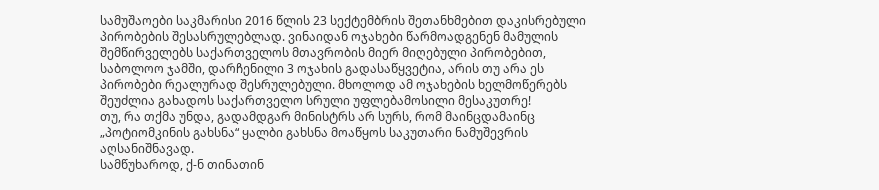სამუშაოები საკმარისი 2016 წლის 23 სექტემბრის შეთანხმებით დაკისრებული პირობების შესასრულებლად. ვინაიდან ოჯახები წარმოადგენენ მამულის შემწირველებს საქართველოს მთავრობის მიერ მიღებული პირობებით, საბოლოო ჯამში, დარჩენილი 3 ოჯახის გადასაწყვეტია, არის თუ არა ეს პირობები რეალურად შესრულებული. მხოლოდ ამ ოჯახების ხელმოწერებს შეუძლია გახადოს საქართველო სრული უფლებამოსილი მესაკუთრე!
თუ, რა თქმა უნდა, გადამდგარ მინისტრს არ სურს, რომ მაინცდამაინც „პოტიომკინის გახსნა“ ყალბი გახსნა მოაწყოს საკუთარი ნამუშევრის აღსანიშნავად.
სამწუხაროდ, ქ-ნ თინათინ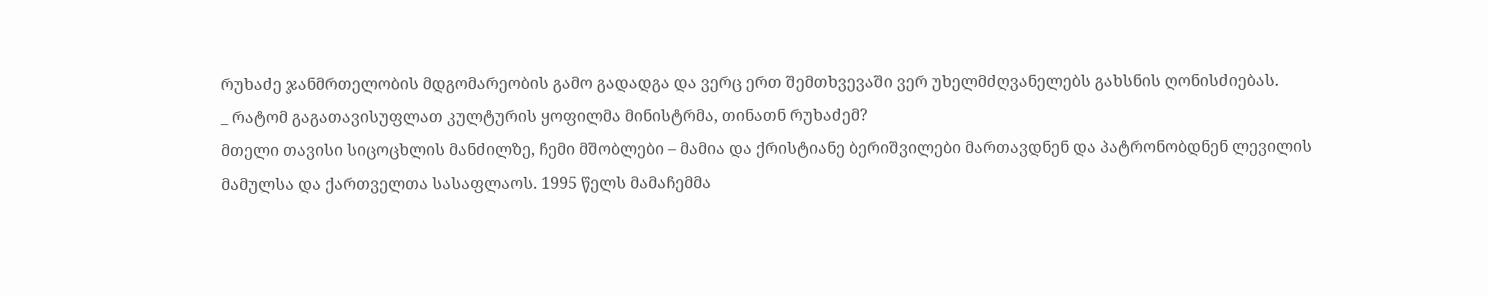რუხაძე ჯანმრთელობის მდგომარეობის გამო გადადგა და ვერც ერთ შემთხვევაში ვერ უხელმძღვანელებს გახსნის ღონისძიებას.
_ რატომ გაგათავისუფლათ კულტურის ყოფილმა მინისტრმა, თინათნ რუხაძემ?
მთელი თავისი სიცოცხლის მანძილზე, ჩემი მშობლები – მამია და ქრისტიანე ბერიშვილები მართავდნენ და პატრონობდნენ ლევილის მამულსა და ქართველთა სასაფლაოს. 1995 წელს მამაჩემმა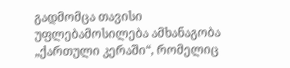გადმომცა თავისი უფლებამოსილება ამხანაგობა „ქართული კერაში“, რომელიც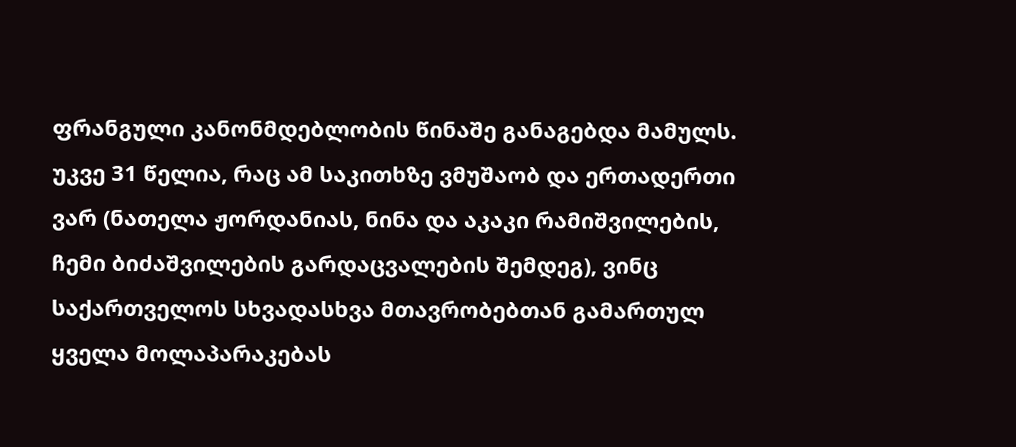ფრანგული კანონმდებლობის წინაშე განაგებდა მამულს.
უკვე 31 წელია, რაც ამ საკითხზე ვმუშაობ და ერთადერთი ვარ (ნათელა ჟორდანიას, ნინა და აკაკი რამიშვილების, ჩემი ბიძაშვილების გარდაცვალების შემდეგ), ვინც საქართველოს სხვადასხვა მთავრობებთან გამართულ ყველა მოლაპარაკებას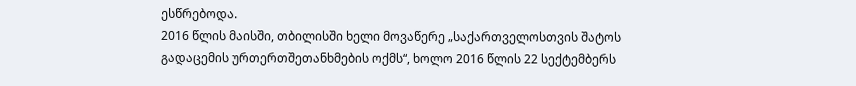ესწრებოდა.
2016 წლის მაისში, თბილისში ხელი მოვაწერე „საქართველოსთვის შატოს გადაცემის ურთერთშეთანხმების ოქმს“, ხოლო 2016 წლის 22 სექტემბერს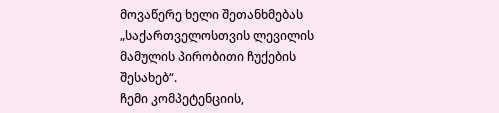მოვაწერე ხელი შეთანხმებას „საქართველოსთვის ლევილის მამულის პირობითი ჩუქების შესახებ“.
ჩემი კომპეტენციის,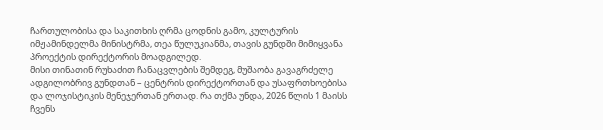ჩართულობისა და საკითხის ღრმა ცოდნის გამო, კულტურის იმჟამინდელმა მინისტრმა, თეა წულუკიანმა, თავის გუნდში მიმიყვანა პროექტის დირექტორის მოადგილედ.
მისი თინათინ რუხაძით ჩანაცვლების შემდეგ, მუშაობა გავაგრძელე ადგილობრივ გუნდთან – ცენტრის დირექტორთან და უსაფრთხოებისა და ლოჯისტიკის მენეჯერთან ერთად. რა თქმა უნდა, 2026 წლის 1 მაისს ჩვენს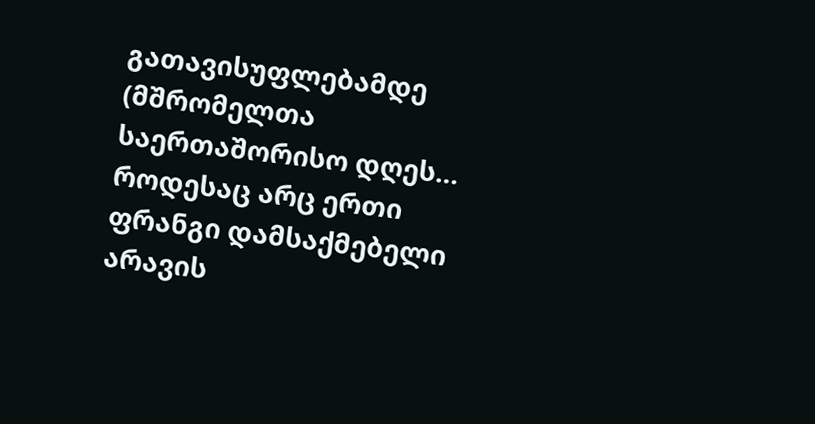გათავისუფლებამდე (მშრომელთა საერთაშორისო დღეს… როდესაც არც ერთი ფრანგი დამსაქმებელი არავის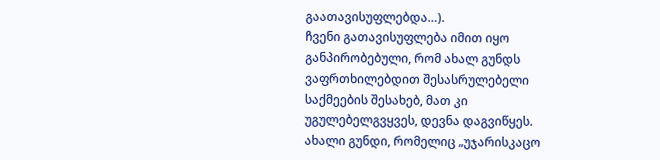გაათავისუფლებდა…).
ჩვენი გათავისუფლება იმით იყო განპირობებული, რომ ახალ გუნდს ვაფრთხილებდით შესასრულებელი საქმეების შესახებ, მათ კი უგულებელგვყვეს, დევნა დაგვიწყეს.
ახალი გუნდი, რომელიც „უჯარისკაცო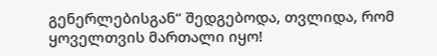გენერლებისგან“ შედგებოდა, თვლიდა, რომ ყოველთვის მართალი იყო!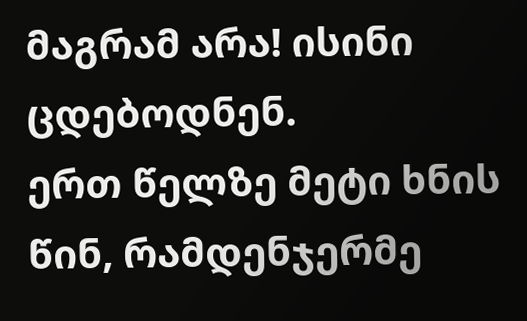მაგრამ არა! ისინი ცდებოდნენ.
ერთ წელზე მეტი ხნის წინ, რამდენჯერმე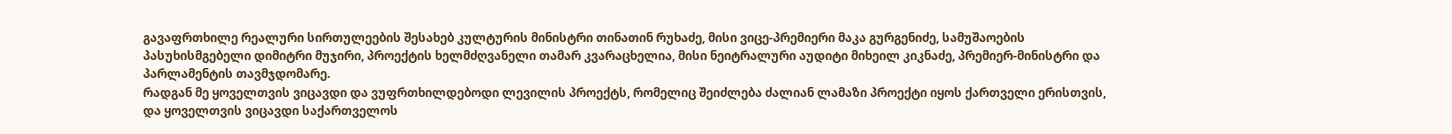გავაფრთხილე რეალური სირთულეების შესახებ კულტურის მინისტრი თინათინ რუხაძე, მისი ვიცე-პრემიერი მაკა გურგენიძე, სამუშაოების პასუხისმგებელი დიმიტრი მუჯირი, პროექტის ხელმძღვანელი თამარ კვარაცხელია, მისი ნეიტრალური აუდიტი მიხეილ კიკნაძე, პრემიერ-მინისტრი და პარლამენტის თავმჯდომარე.
რადგან მე ყოველთვის ვიცავდი და ვუფრთხილდებოდი ლევილის პროექტს, რომელიც შეიძლება ძალიან ლამაზი პროექტი იყოს ქართველი ერისთვის, და ყოველთვის ვიცავდი საქართველოს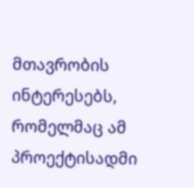მთავრობის ინტერესებს, რომელმაც ამ პროექტისადმი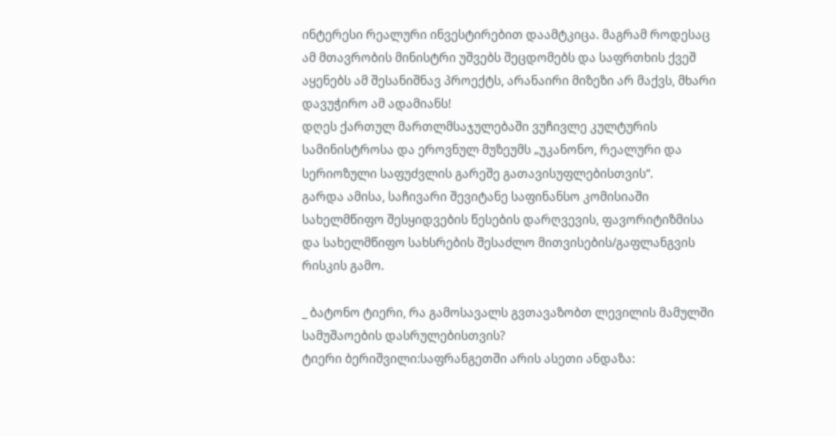ინტერესი რეალური ინვესტირებით დაამტკიცა. მაგრამ როდესაც ამ მთავრობის მინისტრი უშვებს შეცდომებს და საფრთხის ქვეშ აყენებს ამ შესანიშნავ პროექტს, არანაირი მიზეზი არ მაქვს, მხარი დავუჭირო ამ ადამიანს!
დღეს ქართულ მართლმსაჯულებაში ვუჩივლე კულტურის სამინისტროსა და ეროვნულ მუზეუმს „უკანონო, რეალური და სერიოზული საფუძვლის გარეშე გათავისუფლებისთვის“.
გარდა ამისა, საჩივარი შევიტანე საფინანსო კომისიაში სახელმწიფო შესყიდვების წესების დარღვევის, ფავორიტიზმისა და სახელმწიფო სახსრების შესაძლო მითვისების/გაფლანგვის რისკის გამო.

_ ბატონო ტიერი, რა გამოსავალს გვთავაზობთ ლევილის მამულში სამუშაოების დასრულებისთვის?
ტიერი ბერიშვილი:საფრანგეთში არის ასეთი ანდაზა: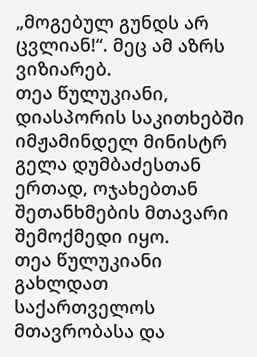„მოგებულ გუნდს არ ცვლიან!“. მეც ამ აზრს ვიზიარებ.
თეა წულუკიანი, დიასპორის საკითხებში იმჟამინდელ მინისტრ გელა დუმბაძესთან ერთად, ოჯახებთან შეთანხმების მთავარი შემოქმედი იყო.
თეა წულუკიანი გახლდათ საქართველოს მთავრობასა და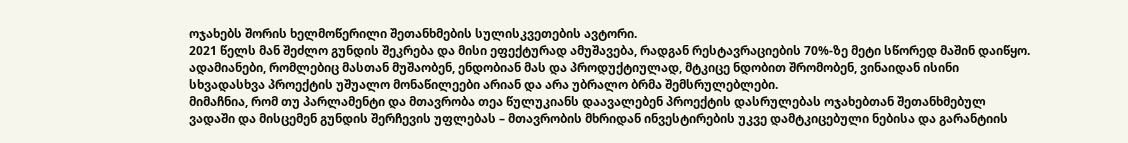ოჯახებს შორის ხელმოწერილი შეთანხმების სულისკვეთების ავტორი.
2021 წელს მან შეძლო გუნდის შეკრება და მისი ეფექტურად ამუშავება, რადგან რესტავრაციების 70%-ზე მეტი სწორედ მაშინ დაიწყო. ადამიანები, რომლებიც მასთან მუშაობენ, ენდობიან მას და პროდუქტიულად, მტკიცე ნდობით შრომობენ, ვინაიდან ისინი სხვადასხვა პროექტის უშუალო მონაწილეები არიან და არა უბრალო ბრმა შემსრულებლები.
მიმაჩნია, რომ თუ პარლამენტი და მთავრობა თეა წულუკიანს დაავალებენ პროექტის დასრულებას ოჯახებთან შეთანხმებულ ვადაში და მისცემენ გუნდის შერჩევის უფლებას – მთავრობის მხრიდან ინვესტირების უკვე დამტკიცებული ნებისა და გარანტიის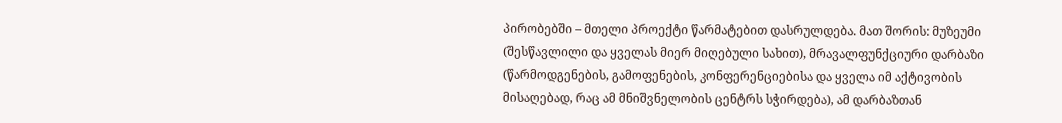პირობებში – მთელი პროექტი წარმატებით დასრულდება. მათ შორის: მუზეუმი (შესწავლილი და ყველას მიერ მიღებული სახით), მრავალფუნქციური დარბაზი (წარმოდგენების, გამოფენების, კონფერენციებისა და ყველა იმ აქტივობის მისაღებად, რაც ამ მნიშვნელობის ცენტრს სჭირდება), ამ დარბაზთან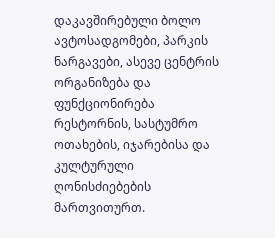დაკავშირებული ბოლო ავტოსადგომები, პარკის ნარგავები, ასევე ცენტრის ორგანიზება და ფუნქციონირება რესტორნის, სასტუმრო ოთახების, იჯარებისა და კულტურული ღონისძიებების მართვითურთ.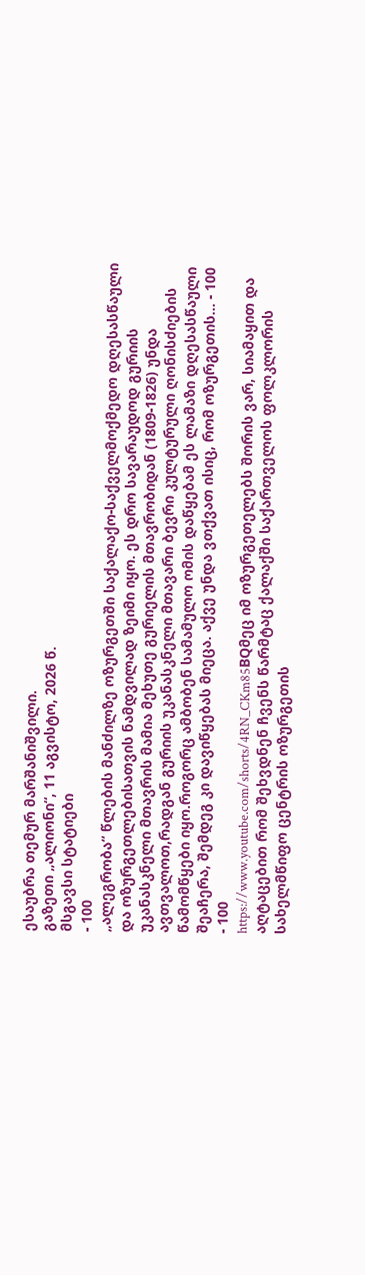ესაუბრა თემურ მარშანიშვილი.
გაზეთი „ალიონი“, 11 აგვისტო, 2026 წ.
მსგავსი სტატიები
- 100
„ალეგრობა“ წლების მანძილზე ოზურგეთში საქალაქო-საქველმოქმედო დღესასწაული და ოზურგეთლებისათვის ნამდვილად ზეიმი იყო. ეს დრო სავარაუდოდ გურიის უკანასკნელი მთავრის მამია მეხუთე გურიელის მთავრობიდან (1809-1826) უნდა ავთვალოთ,რადგან გურიის უკანასკნელი მთავარი ბევრი კულტურული ღონისძიების წამომწყები იყო.როგორც ამბობენ სამამულო ომის დაწყებამ ეს ლამაზი დღესასწაული შეაჩერა, შემდეგ კი დავიწყებას მიეცა. აქვე უნდა ვთქვათ ისიც, რომ ოზურგეთის… - 100
- 100
https://www.youtube.com/shorts/4RN_CKm85BQმეც იმ ოზურგეთელებს შორის ვარ, სიამაყით და აღტაცებით რომ შეხვდნენ ჩვენს წარმტაც ქალაქში საქართველოს ფოლკლორის სახელმწიფო ცენტრის ოზურგეთის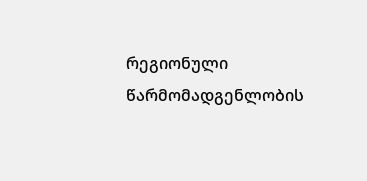რეგიონული წარმომადგენლობის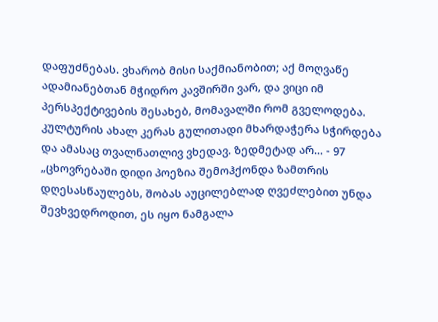დაფუძნებას. ვხარობ მისი საქმიანობით; აქ მოღვაწე ადამიანებთან მჭიდრო კავშირში ვარ, და ვიცი იმ პერსპექტივების შესახებ, მომავალში რომ გველოდება. კულტურის ახალ კერას გულითადი მხარდაჭერა სჭირდება და ამასაც თვალნათლივ ვხედავ. ზედმეტად არ… - 97
„ცხოვრებაში დიდი პოეზია შემოჰქონდა ზამთრის დღესასწაულებს, შობას აუცილებლად ღვეძლებით უნდა შევხვედროდით, ეს იყო ნამგალა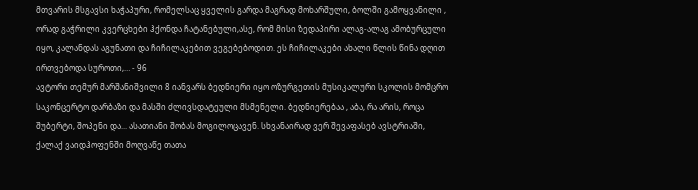მთვარის მსგავსი ხაჭაპური, რომელსაც ყველის გარდა მაგრად მოხარშული, ბოლში გამოყვანილი , ორად გაჭრილი კვერცხები ჰქონდა ჩატანებული,ასე, რომ მისი ზედაპირი ალაგ-ალაგ ამობურცული იყო, კალანდას აგუნათი და ჩიჩილაკებით ვეგებებოდით. ეს ჩიჩილაკები ახალი წლის წინა დღით ირთვებოდა სუროთი,… - 96
ავტორი თემურ მარშანიშვილი 8 იანვარს ბედნიერი იყო ოზურგეთის მუსიკალური სკოლის მომცრო საკონცერტო დარბაზი და მასში ძლივსდატეული მსმენელი. ბედნიერებაა , აბა, რა არის, როცა შუბერტი, შოპენი და... ასათიანი შობას მოგილოცავენ. სხვანაირად ვერ შევაფასებ ავსტრიაში, ქალაქ ვაიდჰოფენში მოღვაწე თათა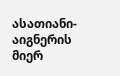ასათიანი-აიგნერის მიერ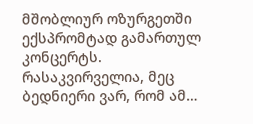მშობლიურ ოზურგეთში ექსპრომტად გამართულ კონცერტს. რასაკვირველია, მეც ბედნიერი ვარ, რომ ამ…